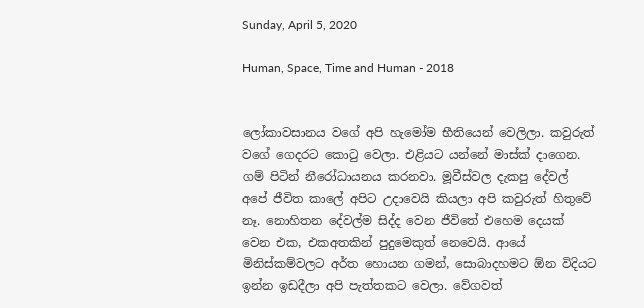Sunday, April 5, 2020

Human, Space, Time and Human - 2018


ලෝකාවසානය වගේ අපි හැමෝම භීතියෙන් වෙලිලා. කවුරුත් වගේ ගෙදරට කොටු වෙලා. එළියට යන්නේ මාස්ක් දාගෙන. ගම් පිටින් නීරෝධායනය කරනවා. මූවීස්වල දැකපු දේවල් අපේ ජීවිත කාලේ අපිට උදාවෙයි කියලා අපි කවුරුත් හිතුවේ නෑ. නොහිතන දේවල්ම සිද්ද වෙන ජීවිතේ එහෙම දෙයක් වෙන එක, එකඅතකින් පුදුමෙකුත් නෙවෙයි. ආයේ මිනිස්කම්වලට අර්ත හොයන ගමන්, සොබාදහමට ඕන විදියට ඉන්න ඉඩදීලා අපි පැත්තකට වෙලා. වේගවත්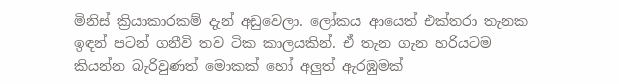මිනිස් ක්‍රියාකාරකම් දැන් අඩුවෙලා. ලෝකය ආයෙත් එක්තරා තැනක ඉඳන් පටන් ගනීවි තව ටික කාලයකින්. ඒ තැන ගැන හරියටම කියන්න බැරිවුණත් මොකක් හෝ අලුත් ඇරඹුමක්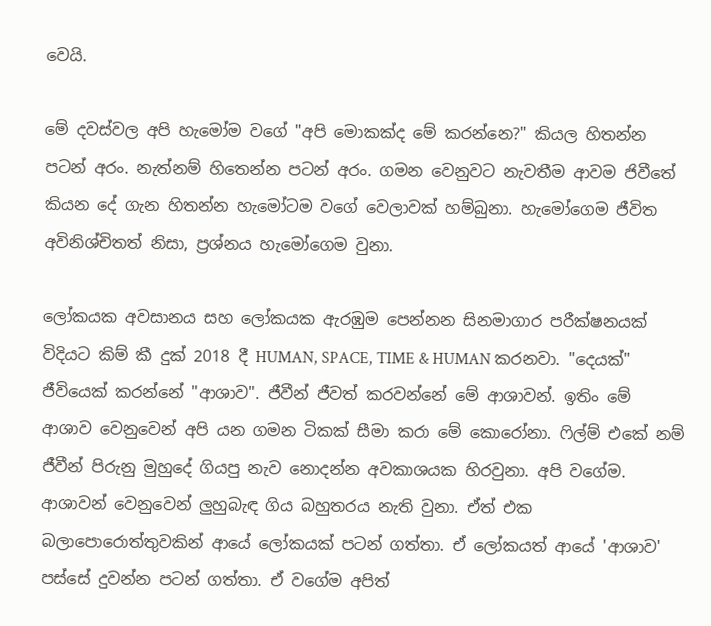වෙයි.

මේ දවස්වල අපි හැමෝම වගේ "අපි මොකක්ද මේ කරන්නෙ?" කියල හිතන්න පටන් අරං. නැත්නම් හිතෙන්න පටන් අරං. ගමන වෙනුවට නැවතීම ආවම ජිවීතේ කියන දේ ගැන හිතන්න හැමෝටම වගේ වෙලාවක් හම්බුනා. හැමෝගෙම ජීවිත අවිනිශ්චිතත් නිසා, ප්‍රශ්නය හැමෝගෙම වුනා.

ලෝකයක අවසානය සහ ලෝකයක ඇරඹුම පෙන්නන සිනමාගාර පරීක්ෂනයක් විදියට කිම් කී දුක් 2018 දී HUMAN, SPACE, TIME & HUMAN කරනවා. "දෙයක්" ජීවියෙක් කරන්නේ "ආශාව". ජීවීන් ජීවත් කරවන්නේ මේ ආශාවන්. ඉතිං මේ ආශාව වෙනුවෙන් අපි යන ගමන ටිකක් සීමා කරා මේ කොරෝනා. ෆිල්ම් එකේ නම් ජීවීන් පිරුනු මුහුදේ ගියපු නැව නොදන්න අවකාශයක හිරවුනා. අපි වගේම. ආශාවන් වෙනුවෙන් ලුහුබැඳ ගිය බහුතරය නැති වුනා. ඒත් එක බලාපොරොත්තුවකින් ආයේ ලෝකයක් පටන් ගත්තා. ඒ ලෝකයත් ආයේ 'ආශාව' පස්සේ දුවන්න පටන් ගත්තා. ඒ වගේම අපිත්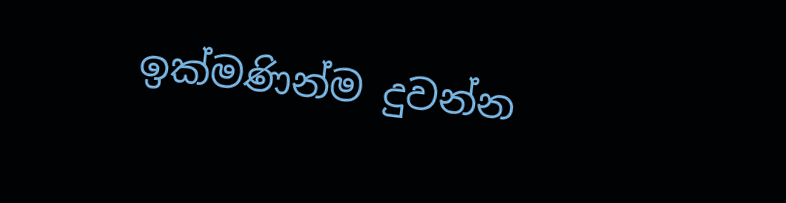ඉක්මණින්ම දුවන්න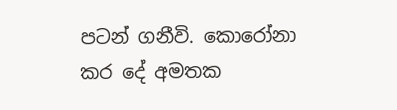පටන් ගනීවි. කොරෝනා කර දේ අමතක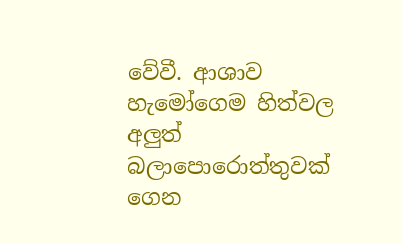වේවී. ආශාව හැමෝගෙම හිත්වල අලුත් බලාපොරොත්තුවක් ගෙන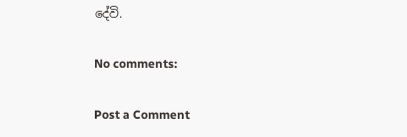දේවි.

No comments:

Post a Comment